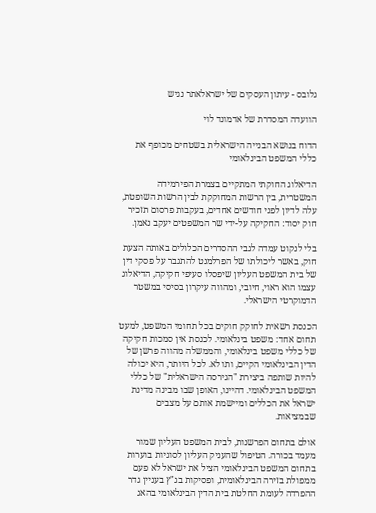גלובס - עיתון העסקים של ישראלאתר נגיש

הוועדה המסדרת של אדמונד לוי

הדוח בנושא הבנייה הישראלית בשטחים מכופף את כללי המשפט הבינלאומי

הדיאלוג החוקתי המתקיים בצמרת הפירמידה המשטרית, בין הרשות המחוקקת לבין הרשות השופטת, עלה לדיון לפני חודשים אחדים, בעקבות פרסום תזכיר חוק יסוד: החקיקה על-ידי שר המשפטים יעקב נאמן.

בלי לנקוט עמדה לגבי ההסדרים הכלולים באותה הצעת חוק, באשר ליכולתו של הפרלמנט להתגבר על פסקי דין של בית המשפט העליון שיפסלו סעיפי חקיקה, הדיאלוג עצמו הוא ראוי, חיובי, ומהווה עיקרון בסיסי במשטר הדמוקרטי הישראלי.

הכנסת רשאית לחוקק חוקים בכל תחומי המשפט, למעט תחום אחד: משפט בינלאומי. לכנסת אין סמכות חקיקה של כללי משפט בינלאומי, והממשלה מהווה פרשן של הדין הבינלאומי הקיים, ותו לא. לכל היותר, היא יכולה להיות שותפה ביצירת "הגירסה הישראלית" של כללי המשפט הבינלאומי. דהיינו, האופן שבו מבינה מדינת ישראל את הכללים ומיישמת אותם על מצבים שבמציאות.

אולם בתחום הפרשנות, לבית המשפט העליון שמור מעמד בכורה. הטיפול שהעניק העליון לסוגיות בוערות בתחום המשפט הבינלאומי הציל את ישראל לא פעם ממפולת בזירה הבינלאומית, ופסיקות בג"ץ בעניין גדר ההפרדה לעומת החלטת בית הדין הבינלאומי בהאג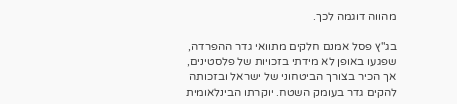מהווה דוגמה לכך.

בג"ץ פסל אמנם חלקים מתוואי גדר ההפרדה, שפגעו באופן לא מידתי בזכויות של פלסטינים, אך הכיר בצורך הביטחוני של ישראל ובזכותה להקים גדר בעומק השטח. יוקרתו הבינלאומית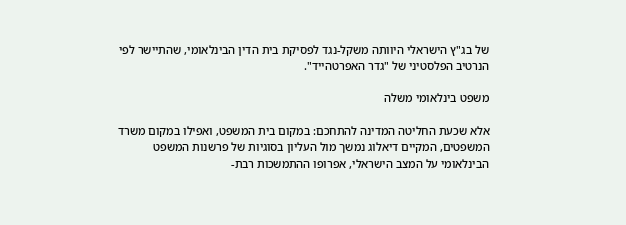של בג"ץ הישראלי היוותה משקל-נגד לפסיקת בית הדין הבינלאומי, שהתיישר לפי הנרטיב הפלסטיני של "גדר האפרטהייד".

משפט בינלאומי משלה

אלא שכעת החליטה המדינה להתחכם: במקום בית המשפט, ואפילו במקום משרד המשפטים, המקיים דיאלוג נמשך מול העליון בסוגיות של פרשנות המשפט הבינלאומי על המצב הישראלי, אפרופו ההתמשכות רבת-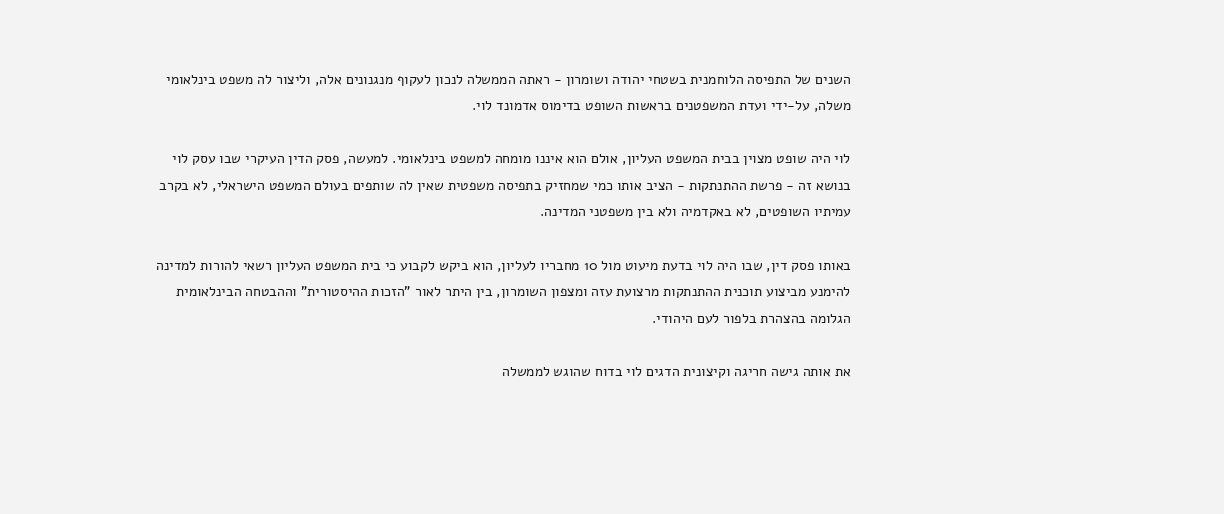השנים של התפיסה הלוחמנית בשטחי יהודה ושומרון - ראתה הממשלה לנכון לעקוף מנגנונים אלה, וליצור לה משפט בינלאומי משלה, על-ידי ועדת המשפטנים בראשות השופט בדימוס אדמונד לוי.

לוי היה שופט מצוין בבית המשפט העליון, אולם הוא איננו מומחה למשפט בינלאומי. למעשה, פסק הדין העיקרי שבו עסק לוי בנושא זה - פרשת ההתנתקות - הציב אותו כמי שמחזיק בתפיסה משפטית שאין לה שותפים בעולם המשפט הישראלי, לא בקרב עמיתיו השופטים, לא באקדמיה ולא בין משפטני המדינה.

באותו פסק דין, שבו היה לוי בדעת מיעוט מול 10 מחבריו לעליון, הוא ביקש לקבוע כי בית המשפט העליון רשאי להורות למדינה להימנע מביצוע תוכנית ההתנתקות מרצועת עזה ומצפון השומרון, בין היתר לאור "הזכות ההיסטורית" וההבטחה הבינלאומית הגלומה בהצהרת בלפור לעם היהודי.

את אותה גישה חריגה וקיצונית הדגים לוי בדוח שהוגש לממשלה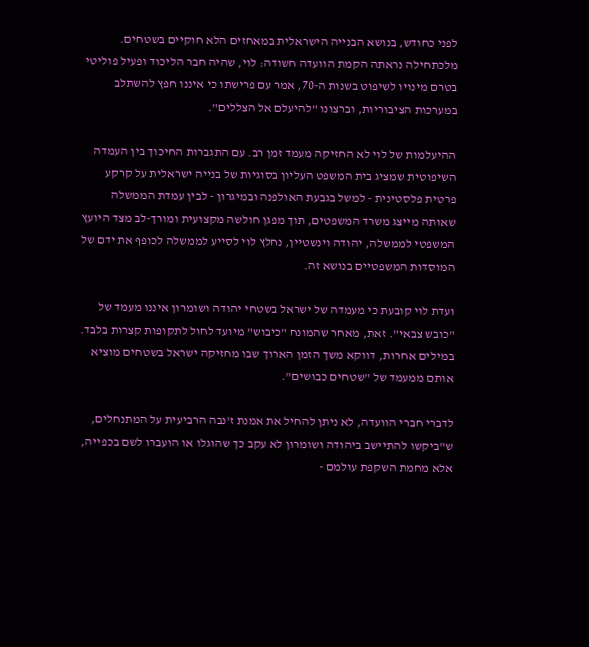לפני כחודש, בנושא הבנייה הישראלית במאחזים הלא חוקיים בשטחים. מלכתחילה נראתה הקמת הוועדה חשודה: לוי, שהיה חבר הליכוד ופעיל פוליטי בטרם מינויו לשיפוט בשנות ה-70, אמר עם פרישתו כי איננו חפץ להשתלב במערכות הציבוריות, וברצונו "להיעלם אל הצללים".

ההיעלמות של לוי לא החזיקה מעמד זמן רב. עם התגברות החיכוך בין העמדה השיפוטית שמציג בית המשפט העליון בסוגיות של בנייה ישראלית על קרקע פרטית פלסטינית - למשל בגבעת האולפנה ובמיגרון - לבין עמדת הממשלה שאותה מייצג משרד המשפטים, תוך מפגן חולשה מקצועית ומורך-לב מצד היועץ המשפטי לממשלה, יהודה וינשטיין, נחלץ לוי לסייע לממשלה לכופף את ידם של המוסדות המשפטיים בנושא זה.

ועדת לוי קובעת כי מעמדה של ישראל בשטחי יהודה ושומרון איננו מעמד של "כובש צבאי". זאת, מאחר שהמונח "כיבוש" מיועד לחול לתקופות קצרות בלבד. במילים אחרות, דווקא משך הזמן הארוך שבו מחזיקה ישראל בשטחים מוציא אותם ממעמד של "שטחים כבושים".

לדברי חברי הוועדה, לא ניתן להחיל את אמנת ז'נבה הרביעית על המתנחלים, ש"ביקשו להתיישב ביהודה ושומרון לא עקב כך שהוגלו או הועברו לשם בכפייה, אלא מחמת השקפת עולמם -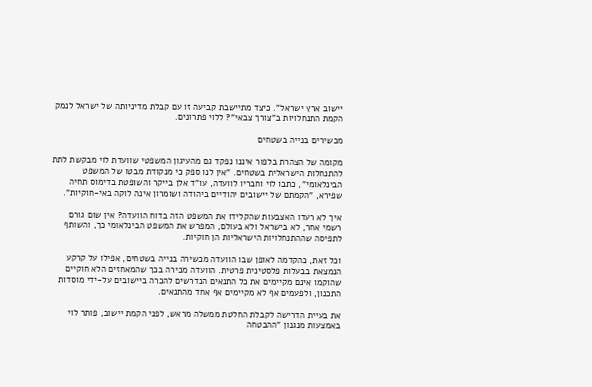יישוב ארץ ישראל". כיצד מתיישבת קביעה זו עם קבלת מדיניותה של ישראל לנמק הקמת התנחלויות ב"צורך צבאי"? ללוי פתרונים.

מכשירים בנייה בשטחים

מקומה של הצהרת בלפור איננו נפקד גם מהעיגון המשפטי שוועדת לוי מבקשת לתת להתנחלות הישראלית בשטחים. "אין לנו ספק כי מנקודת מבטו של המשפט הבינלאומי", כתבו לוי וחבריו לוועדה, עו"ד אלן בייקר והשופטת בדימוס תחיה שפירא, "הקמתם של יישובים יהודיים ביהודה ושומרון אינה לוקה באי-חוקיות".

איך לא רעדו האצבעות שהקלידו את המשפט הזה בדוח הוועדה? אין שום גורם רשמי אחר, לא בישראל ולא בעולם, המפרש את המשפט הבינלאומי כך, והשותף לתפיסה שההתנחלויות הישראליות הן חוקיות.

וכל זאת, כהקדמה לאופן שבו הוועדה מכשירה בנייה בשטחים, אפילו על קרקע הנמצאת בבעלות פלסטינית פרטית. הוועדה מכירה בכך שהמאחזים הלא חוקיים שהוקמו אינם מקיימים את כל התנאים הנדרשים להכרה ביישובים על-ידי מוסדות התכנון, ולפעמים אף לא מקיימים אף אחד מהתנאים.

את בעיית הדרישה לקבלת החלטת ממשלה מראש, לפני הקמת יישוב, פותר לוי באמצעות מנגנון "ההבטחה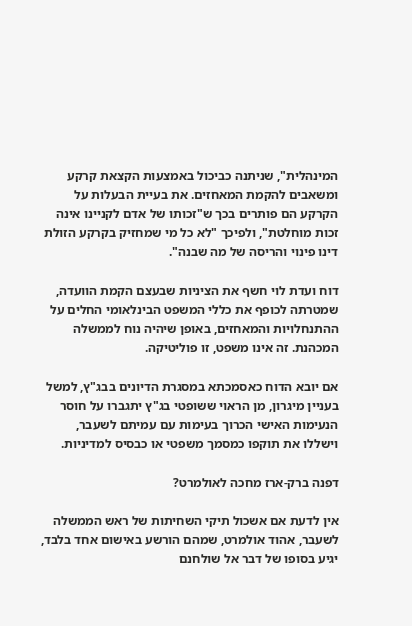המינהלית", שניתנה כביכול באמצעות הקצאת קרקע ומשאבים להקמת המאחזים. את בעיית הבעלות על הקרקע הם פותרים בכך ש"זכותו של אדם לקניינו אינה זכות מוחלטת", ולפיכך "לא כל מי שמחזיק בקרקע הזולת דינו פינוי והריסה של מה שבנה".

דוח ועדת לוי חשף את הציניות שבעצם הקמת הוועדה, שמטרתה לכופף את כללי המשפט הבינלאומי החלים על ההתנחלויות והמאחזים, באופן שיהיה נוח לממשלה המכהנת. זה אינו משפט, זו פוליטיקה.

אם יובא הדוח כאסמכתא במסגרת הדיונים בבג"ץ, למשל בעניין מיגרון, מן הראוי ששופטי בג"ץ יתגברו על חוסר הנעימות האישי הכרוך בעימות עם עמיתם לשעבר, וישללו את תוקפו כמסמך משפטי או כבסיס למדיניות.

דפנה ברק-ארז מחכה לאולמרט?

אין לדעת אם אשכול תיקי השחיתות של ראש הממשלה לשעבר, אהוד אולמרט, שמהם הורשע באישום אחד בלבד, יגיע בסופו של דבר אל שולחנם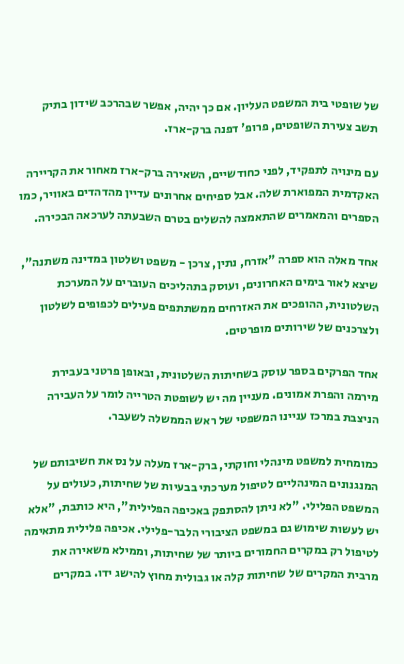של שופטי בית המשפט העליון. אם כך יהיה, אפשר שבהרכב שידון בתיק תשב צעירת השופטים, פרופ' דפנה ברק-ארז.

עם מינויה לתפקיד, לפני כחודשיים, השאירה ברק-ארז מאחור את הקריירה האקדמית המפוארת שלה. אבל ספיחים אחרונים עדיין מהדהדים באוויר, כמו הספרים והמאמרים שהתאמצה להשלים בטרם השבעתה לערכאה הבכירה.

אחד מאלה הוא ספרה "אזרח, נתין, צרכן - משפט ושלטון במדינה משתנה", שיצא לאור בימים האחרונים, ועוסק בתהליכים העוברים על המערכת השלטונית, ההופכים את האזרחים ממשתתפים פעילים לכפופים לשלטון ולצרכנים של שירותים מופרטים.

אחד הפרקים בספר עוסק בשחיתות השלטונית, ובאופן פרטני בעבירת מירמה והפרת אמונים. מעניין מה יש לשופטת הטרייה לומר על העבירה הניצבת במרכז עניינו המשפטי של ראש הממשלה לשעבר.

כמומחית למשפט מינהלי וחוקתי, ברק-ארז מעלה על נס את חשיבותם של המנגנונים המינהליים לטיפול מערכתי בבעיות של שחיתות, כעולים על המשפט הפלילי. "לא ניתן להסתפק באכיפה הפלילית", היא כותבת, "אלא יש לעשות שימוש גם במשפט הציבורי הלבר-פלילי. אכיפה פלילית מתאימה לטיפול רק במקרים החמורים ביותר של שחיתות, וממילא משאירה את מרבית המקרים של שחיתות קלה או גבולית מחוץ להישג ידו. במקרים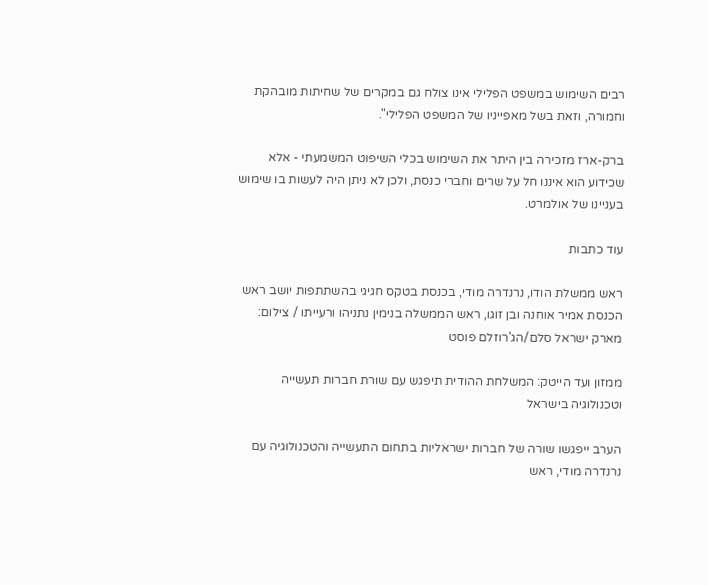רבים השימוש במשפט הפלילי אינו צולח גם במקרים של שחיתות מובהקת וחמורה, וזאת בשל מאפייניו של המשפט הפלילי".

ברק-ארז מזכירה בין היתר את השימוש בכלי השיפוט המשמעתי - אלא שכידוע הוא איננו חל על שרים וחברי כנסת, ולכן לא ניתן היה לעשות בו שימוש בעניינו של אולמרט.

עוד כתבות

ראש ממשלת הודו, נרנדרה מודי, בכנסת בטקס חגיגי בהשתתפות יושב ראש הכנסת אמיר אוחנה ובן זוגו, ראש הממשלה בנימין נתניהו ורעייתו / צילום: מארק ישראל סלם/הג'רוזלם פוסט

ממזון ועד הייטק: המשלחת ההודית תיפגש עם שורת חברות תעשייה וטכנולוגיה בישראל

הערב ייפגשו שורה של חברות ישראליות בתחום התעשייה והטכנולוגיה עם נרנדרה מודי, ראש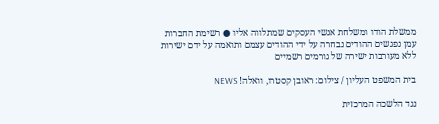ממשלת הודו ומשלחת אנשי העסקים שמתלווה אליו ● רשימת החברות עמן נפגשים ההודים נבחרה על ידי ההודים עצמם ותואמה על ידם ישירות ללא מעורבות ישירה של גורמים רשמיים

בית המשפט העליון / צילום: ראובן קסטרו, וואלה! NEWS

נגד הלשכה המרכזית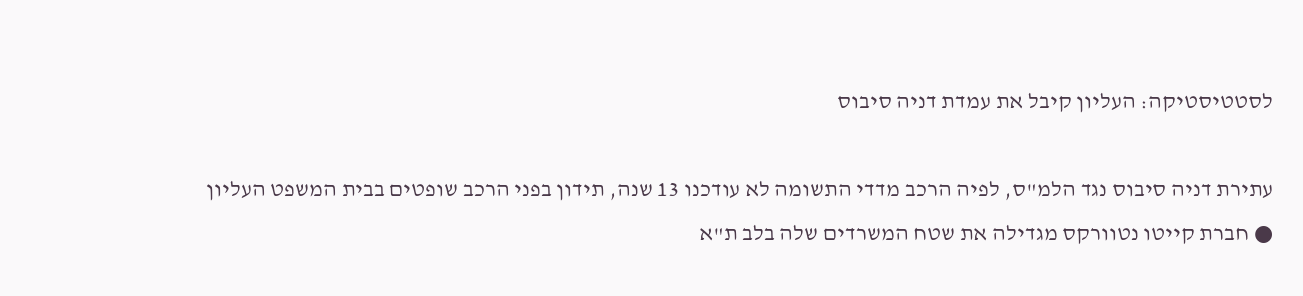לסטטיסטיקה: העליון קיבל את עמדת דניה סיבוס

עתירת דניה סיבוס נגד הלמ"ס, לפיה הרכב מדדי התשומה לא עודכנו 13 שנה, תידון בפני הרכב שופטים בבית המשפט העליון ● חברת קייטו נטוורקס מגדילה את שטח המשרדים שלה בלב ת"א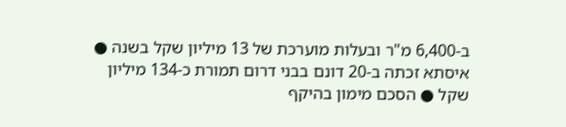ב-6,400 מ"ר ובעלות מוערכת של 13 מיליון שקל בשנה ● איסתא זכתה ב-20 דונם בבני דרום תמורת כ-134 מיליון שקל ● הסכם מימון בהיקף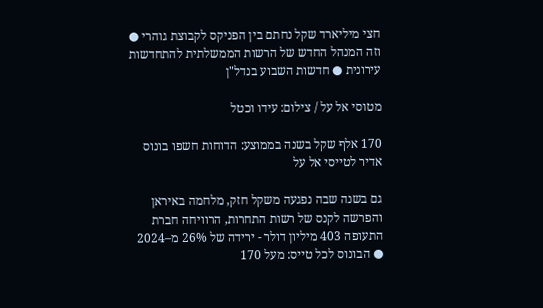חצי מיליארד שקל נחתם בין הפניקס לקבוצת גוהרי ● וזה המנהל החדש של הרשות הממשלתית להתחדשות עירונית ● חדשות השבוע בנדל"ן

מטוסי אל על / צילום: עידו וכטל

170 אלף שקל בשנה בממוצע: הדוחות חשפו בונוס אדיר לטייסי אל על

גם בשנה שבה נפגעה משקל חזק, מלחמה באיראן והפרשה לקנס של רשות התחרות, הרוויחה חברת התעופה 403 מיליון דולר - ירידה של 26% מ–2024 ● הבונוס לכל טייס: מעל 170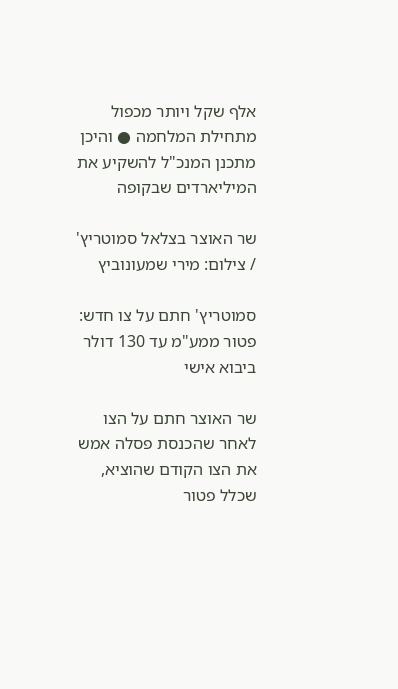אלף שקל ויותר מכפול מתחילת המלחמה ● והיכן מתכנן המנכ"ל להשקיע את המיליארדים שבקופה

שר האוצר בצלאל סמוטריץ' / צילום: מירי שמעונוביץ

סמוטריץ' חתם על צו חדש: פטור ממע"מ עד 130 דולר ביבוא אישי

שר האוצר חתם על הצו לאחר שהכנסת פסלה אמש את הצו הקודם שהוציא, שכלל פטור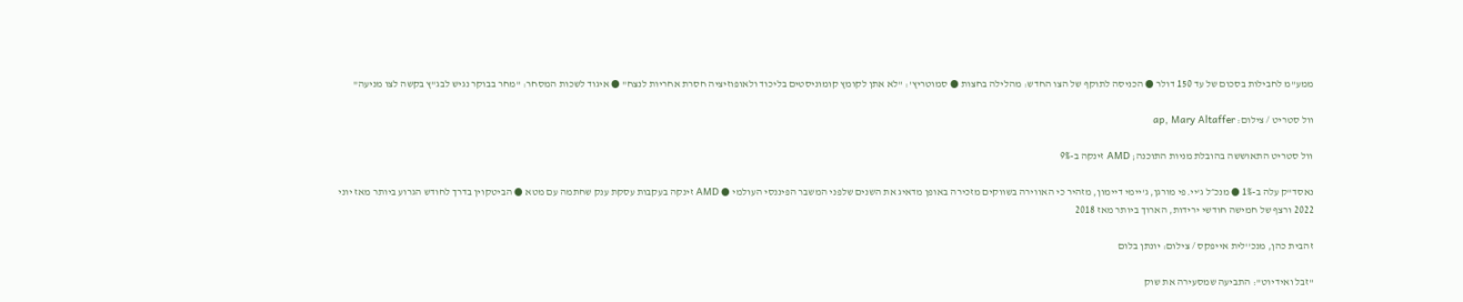ממע"מ לחבילות בסכום של עד 150 דולר ● הכניסה לתוקף של הצו החדש: מהלילה בחצות ● סמוטריץ': "לא אתן לקומץ קומוניסטים בליכוד ולאופוזיציה חסרת אחריות לנצח" ● איגוד לשכות המסחר: "מחר בבוקר נגיש לבג"ץ בקשה לצו מניעה"

וול סטריט / צילום: ap, Mary Altaffer

וול סטריט התאוששה בהובלת מניות התוכנה; AMD זינקה ב-9%

נאסד"ק עלה ב-1% ● מנכ״ל ג'יי.פי מורגן, ג'יימי דיימון, מזהיר כי האווירה בשווקים מזכירה באופן מדאיג את השנים שלפני המשבר הפיננסי העולמי ● AMD זינקה בעקבות עסקת ענק שחתמה עם מטא ● הביטקוין בדרך לחודש הגרוע ביותר מאז יוני 2022 ורצף של חמישה חודשי ירידות, הארוך ביותר מאז 2018

זהבית כהן, מנכ''לית אייפקס / צילום: יונתן בלום

"זבל ואידיוט": התביעה שמסעירה את שוק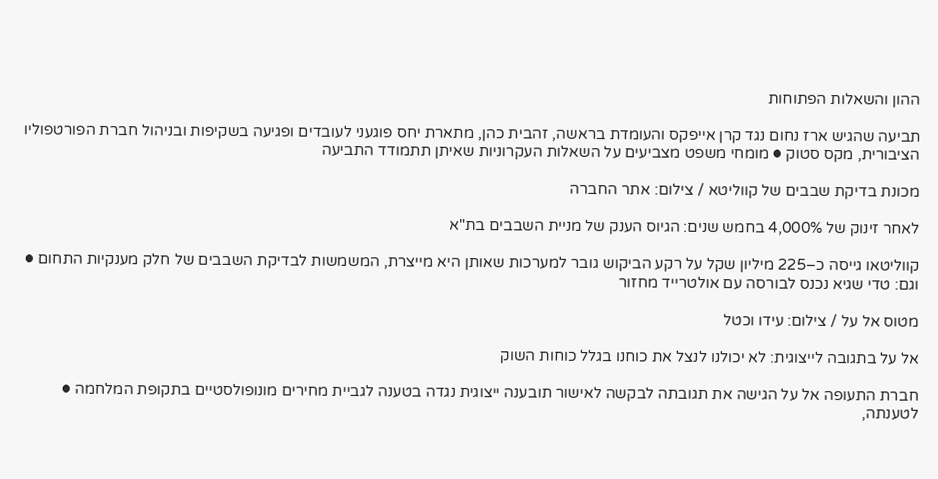ההון והשאלות הפתוחות

תביעה שהגיש ארז נחום נגד קרן אייפקס והעומדת בראשה, זהבית כהן, מתארת יחס פוגעני לעובדים ופגיעה בשקיפות ובניהול חברת הפורטפוליו הציבורית, מקס סטוק ● מומחי משפט מצביעים על השאלות העקרוניות שאיתן תתמודד התביעה

מכונת בדיקת שבבים של קווליטא / צילום: אתר החברה

לאחר זינוק של 4,000% בחמש שנים: הגיוס הענק של מניית השבבים בת"א

קווליטאו גייסה כ–225 מיליון שקל על רקע הביקוש גובר למערכות שאותן היא מייצרת, המשמשות לבדיקת השבבים של חלק מענקיות התחום ● וגם: טדי שגיא נכנס לבורסה עם אולטרייד מחזור

מטוס אל על / צילום: עידו וכטל

אל על בתגובה לייצוגית: לא יכולנו לנצל את כוחנו בגלל כוחות השוק

חברת התעופה אל על הגישה את תגובתה לבקשה לאישור תובענה ייצוגית נגדה בטענה לגביית מחירים מונופולסטיים בתקופת המלחמה ● לטענתה,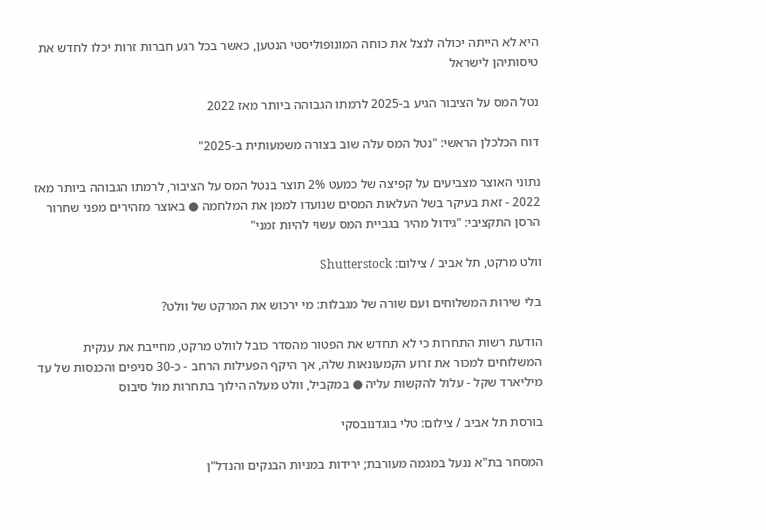היא לא הייתה יכולה לנצל את כוחה המונופוליסטי הנטען, כאשר בכל רגע חברות זרות יכלו לחדש את טיסותיהן לישראל

נטל המס על הציבור הגיע ב-2025 לרמתו הגבוהה ביותר מאז 2022

דוח הכלכלן הראשי: "נטל המס עלה שוב בצורה משמעותית ב-2025"

נתוני האוצר מצביעים על קפיצה של כמעט 2% תוצר בנטל המס על הציבור, לרמתו הגבוהה ביותר מאז 2022 - זאת בעיקר בשל העלאות המסים שנועדו לממן את המלחמה ● באוצר מזהירים מפני שחרור הרסן התקציבי: "גידול מהיר בגביית המס עשוי להיות זמני"

וולט מרקט, תל אביב / צילום: Shutterstock

בלי שירות המשלוחים ועם שורה של מגבלות: מי ירכוש את המרקט של וולט?

הודעת רשות התחרות כי לא תחדש את הפטור מהסדר כובל לוולט מרקט, מחייבת את ענקית המשלוחים למכור את זרוע הקמעונאות שלה, אך היקף הפעילות הרחב - כ-30 סניפים והכנסות של עד מיליארד שקל - עלול להקשות עליה ● במקביל, וולט מעלה הילוך בתחרות מול סיבוס

בורסת תל אביב / צילום: טלי בוגדנובסקי

המסחר בת"א ננעל במגמה מעורבת; ירידות במניות הבנקים והנדל"ן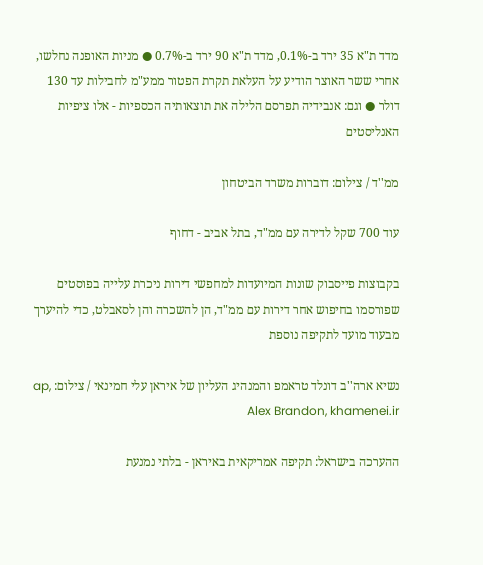מדד ת"א 35 ירד ב-0.1%, מדד ת"א 90 ירד ב-0.7% ● מניות האופנה נחלשו, אחרי ששר האוצר הודיע על העלאת תקרת הפטור ממע"מ לחבילות עד 130 דולר ● וגם: אנבידיה תפרסם הלילה את תוצאותיה הכספיות - אלו ציפיות האנליסטים

ממ''ד / צילום: דוברות משרד הביטחון

עוד 700 שקל לדירה עם ממ"ד, בתל אביב - דחוף

בקבוצות פייסבוק שונות המיועדות למחפשי דירות ניכרת עלייה בפוסטים שפורסמו בחיפוש אחר דירות עם ממ"ד, הן להשכרה והן לסאבלט, כדי להיערך מבעוד מועד לתקיפה נוספת

נשיא ארה''ב דונלד טראמפ והמנהיג העליון של איראן עלי חמינאי / צילום: ap, Alex Brandon, khamenei.ir

ההערכה בישראל: תקיפה אמריקאית באיראן - בלתי נמנעת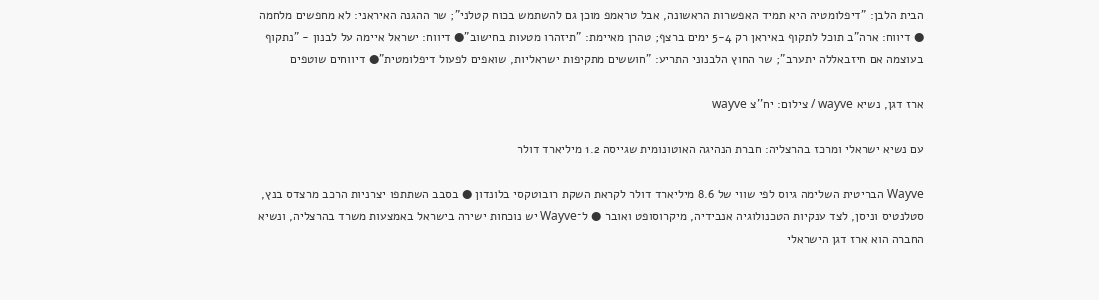הבית הלבן: "דיפלומטיה היא תמיד האפשרות הראשונה, אבל טראמפ מוכן גם להשתמש בכוח קטלני"; שר ההגנה האיראני: לא מחפשים מלחמה ● דיווח: ארה"ב תוכל לתקוף באיראן רק 5-4 ימים ברצף; טהרן מאיימת: "תיזהרו מטעות בחישוב"● דיווח: ישראל איימה על לבנון - "נתקוף בעוצמה אם חיזבאללה יתערב"; שר החוץ הלבנוני התריע: "חוששים מתקיפות ישראליות, שואפים לפעול דיפלומטית"● דיווחים שוטפים

ארז דגן, נשיא wayve / צילום: יח''צ wayve

עם נשיא ישראלי ומרכז בהרצליה: חברת הנהיגה האוטונומית שגייסה 1.2 מיליארד דולר

Wayve הבריטית השלימה גיוס לפי שווי של 8.6 מיליארד דולר לקראת השקת רובוטקסי בלונדון ● בסבב השתתפו יצרניות הרכב מרצדס בנץ, סטלנטיס וניסן, לצד ענקיות הטכנולוגיה אנבידיה, מיקרוסופט ואובר ● ל־Wayve יש נוכחות ישירה בישראל באמצעות משרד בהרצליה, ונשיא החברה הוא ארז דגן הישראלי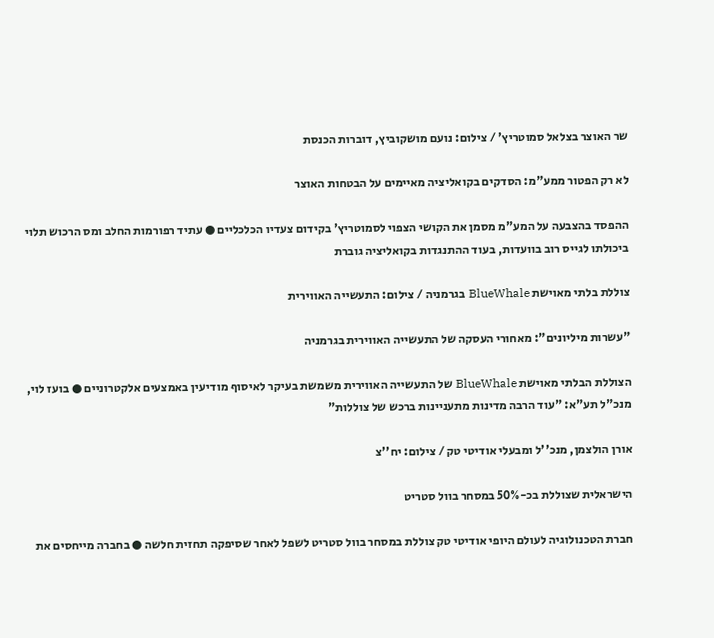שר האוצר בצלאל סמוטריץ' / צילום: נועם מושקוביץ, דוברות הכנסת

לא רק הפטור ממע"מ: הסדקים בקואליציה מאיימים על הבטחות האוצר

ההפסד בהצבעה על המע"מ מסמן את הקושי הצפוי לסמוטריץ' בקידום צעדיו הכלכליים ● עתיד רפורמות החלב ומס הרכוש תלוי ביכולתו לגייס רוב בוועדות, בעוד ההתנגדות בקואליציה גוברת

צוללת בלתי מאוישת BlueWhale בגרמניה / צילום: התעשייה האווירית

"עשרות מיליונים": מאחורי העסקה של התעשייה האווירית בגרמניה

הצוללת הבלתי מאוישת BlueWhale של התעשייה האווירית משמשת בעיקר לאיסוף מודיעין באמצעים אלקטרוניים ● בועז לוי, מנכ"ל תע"א: "עוד הרבה מדינות מתעניינות ברכש של צוללות"

אורן הולצמן, מנכ''ל ומבעלי אודיטי טק / צילום: יח''צ

הישראלית שצוללת בכ-50% במסחר בוול סטריט

חברת הטכנולוגיה לעולם היופי אודיטי טק צוללת במסחר בוול סטריט לשפל לאחר שסיפקה תחזית חלשה ● בחברה מייחסים את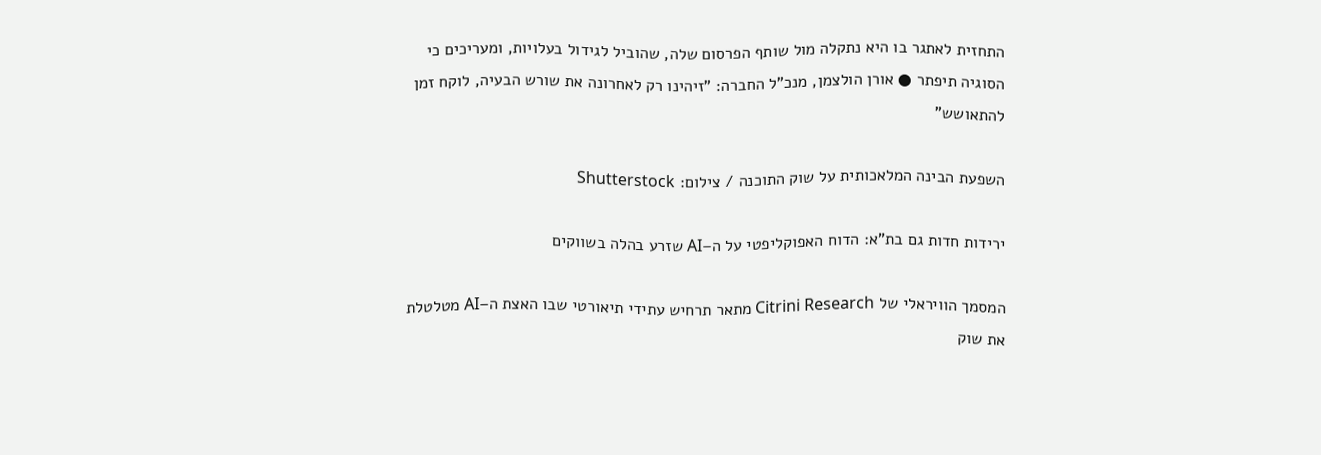התחזית לאתגר בו היא נתקלה מול שותף הפרסום שלה, שהוביל לגידול בעלויות, ומעריכים כי הסוגיה תיפתר ● אורן הולצמן, מנכ"ל החברה: "זיהינו רק לאחרונה את שורש הבעיה, לוקח זמן להתאושש"

השפעת הבינה המלאכותית על שוק התוכנה / צילום: Shutterstock

ירידות חדות גם בת"א: הדוח האפוקליפטי על ה–AI שזרע בהלה בשווקים

המסמך הוויראלי של Citrini Research מתאר תרחיש עתידי תיאורטי שבו האצת ה–AI מטלטלת את שוק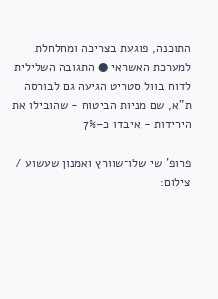התוכנה, פוגעת בצריכה ומחלחלת למערכת האשראי ● התגובה השלילית לדוח בוול סטריט הגיעה גם לבורסה ת"א, שם מניות הביטוח - שהובילו את הירידות - איבדו כ–7%

פרופ' שי שלו־שוורץ ואמנון שעשוע / צילום: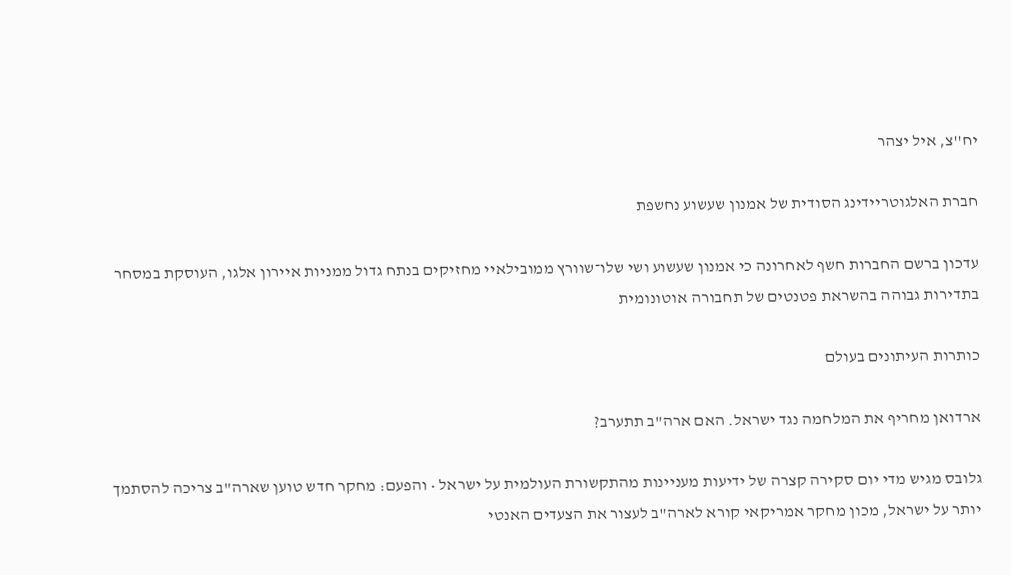יח''צ, איל יצהר

חברת האלגוטריידינג הסודית של אמנון שעשוע נחשפת

עדכון ברשם החברות חשף לאחרונה כי אמנון שעשוע ושי שלו־שוורץ ממובילאיי מחזיקים בנתח גדול ממניות איירון אלגו, העוסקת במסחר בתדירות גבוהה בהשראת פטנטים של תחבורה אוטונומית

כותרות העיתונים בעולם

ארדואן מחריף את המלחמה נגד ישראל. האם ארה"ב תתערב?

גלובס מגיש מדי יום סקירה קצרה של ידיעות מעניינות מהתקשורת העולמית על ישראל • והפעם: מחקר חדש טוען שארה"ב צריכה להסתמך יותר על ישראל, מכון מחקר אמריקאי קורא לארה"ב לעצור את הצעדים האנטי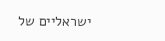ישראליים של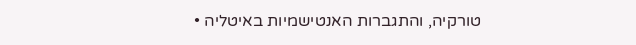טורקיה, והתגברות האנטישמיות באיטליה •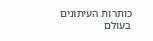כותרות העיתונים בעולם